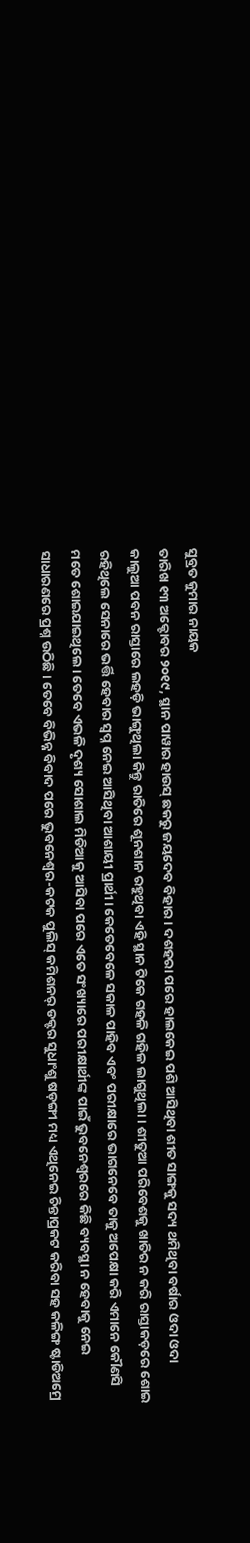ସୁବ୍ରତ କୁମାର ନାୟକ
ତାରିଖ ୧୩ ଅକ୍ଟୋବର ୨୦୧୯, ସ୍ଥାନ ପାୱାର ହାଉସ୍ ଛକରୁ ଜୟଦେବ ବିହାର। ଦଶହରା ପରେ ହାଲକେଇ ପଶି ଆସିଥିବା ଶୀତ ସାଙ୍ଗକୁ ସଦ୍ୟ ଥମିଥିବା ବର୍ଷାର ଓଦା ଓଦା କାଲୁଆ ପବନ ରାସ୍ତାରେ ଲହଡ଼ି ଭାଙ୍ଗୁଥିଲା କିନ୍ତୁ ରାତିରେ ଶୂନଶାନ ରହୁଥିବା ଏହି ସ୍ଥାନ ଟିକେ ଗହଳି ଗହିଳ ଲାଗୁଥିଲା। ଶୀତୁଆ ପରିବେଶକୁ ଖାତିର ନ କରି ରାସ୍ତାକଡ଼ରେ ଶୋଇ ରହିଥିଲେ ସେନାରେ ଭର୍ତ୍ତି ହେବାର ସ୍ୱପ୍ନ ନେଇ ଆସିଥିବା ଆଶାୟୀ ପ୍ରାର୍ଥୀ। କେତେବେଳେ ସକାଳ ପାହିବ ଏବଂ ପରୀକ୍ଷାରେ ଭାଗନେବେ ତାକୁ ଅପେକ୍ଷା କରି ଏମାନେ କୌଣସି ମତେ ଶୋଇଯାଇଥିଲେ। ତେବେ ଏଭଳି ଦୃଶ୍ୟ ସୋଶାଲ ମିଡିଆକୁ ଆସିବା ପରେ ଏତେ ସଂଖ୍ୟାରେ ପରୀକ୍ଷାର୍ଥୀଙ୍କ ପାଇଁ ଭୁବନେଶ୍ୱରରେ କିଛି ବ୍ୟବସ୍ଥା ନ ହେବାକୁ ନେଇ ସାଧାରଣରେ ପ୍ରଶ୍ନ ଉଠିଛି। ତେବେ ବିଭିନ୍ନ ବିବାଦ ପରେ ଭୁବନେଶ୍ୱର-କଟକ ପୁଲିସ୍ କମିଶନର୍ ଡକ୍ଟର ସୁଧାଂଶୁ ଷଡ଼ଙ୍ଗୀ ମଧ୍ୟ ଏଥିନେଇ ଚିନ୍ତାପ୍ରକଟ କରିବା ସହ କଳିଙ୍ଗ ଷ୍ଟାଡିଅମ୍ରେ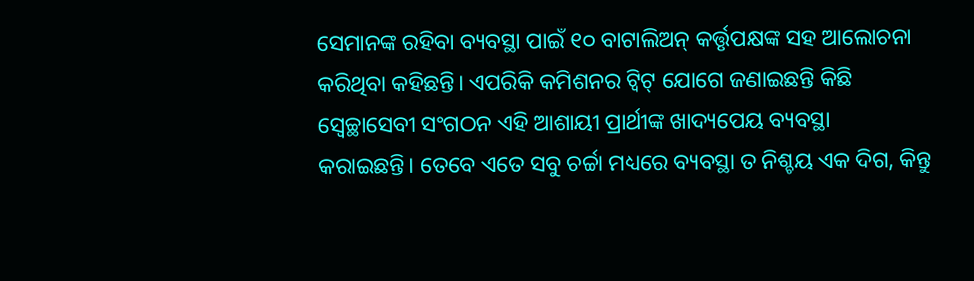ସେମାନଙ୍କ ରହିବା ବ୍ୟବସ୍ଥା ପାଇଁ ୧୦ ବାଟାଲିଅନ୍ କର୍ତ୍ତୃପକ୍ଷଙ୍କ ସହ ଆଲୋଚନା କରିଥିବା କହିଛନ୍ତି। ଏପରିକି କମିଶନର ଟ୍ୱିଟ୍ ଯୋଗେ ଜଣାଇଛନ୍ତି କିଛି ସ୍ୱେଚ୍ଛାସେବୀ ସଂଗଠନ ଏହି ଆଶାୟୀ ପ୍ରାର୍ଥୀଙ୍କ ଖାଦ୍ୟପେୟ ବ୍ୟବସ୍ଥା କରାଇଛନ୍ତି। ତେବେ ଏତେ ସବୁ ଚର୍ଚ୍ଚା ମଧ୍ୟରେ ବ୍ୟବସ୍ଥା ତ ନିଶ୍ଚୟ ଏକ ଦିଗ, କିନ୍ତୁ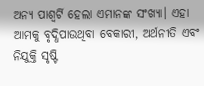ଅନ୍ୟ ପାଶ୍ୱର୍ଟି ହେଲା ଏମାନଙ୍କ ସଂଖ୍ୟା। ଏହା ଆମକୁ ବୃଦ୍ଧିପାଉଥିବା ବେକାରୀ, ଅର୍ଥନୀତି ଏବଂ ନିଯୁକ୍ତି ସୃଷ୍ଟି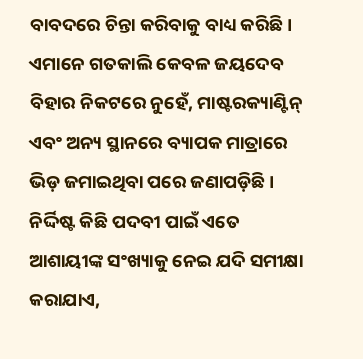ବାବଦରେ ଚିନ୍ତା କରିବାକୁ ବାଧ୍ୟ କରିଛି।
ଏମାନେ ଗତକାଲି କେବଳ ଜୟଦେବ ବିହାର ନିକଟରେ ନୁହେଁ, ମାଷ୍ଟରକ୍ୟାଣ୍ଟିନ୍ ଏବଂ ଅନ୍ୟ ସ୍ଥାନରେ ବ୍ୟାପକ ମାତ୍ରାରେ ଭିଡ଼ ଜମାଇଥିବା ପରେ ଜଣାପଡ଼ିଛି । ନିର୍ଦ୍ଦିଷ୍ଟ କିଛି ପଦବୀ ପାଇଁ ଏତେ ଆଶାୟୀଙ୍କ ସଂଖ୍ୟାକୁ ନେଇ ଯଦି ସମୀକ୍ଷା କରାଯାଏ,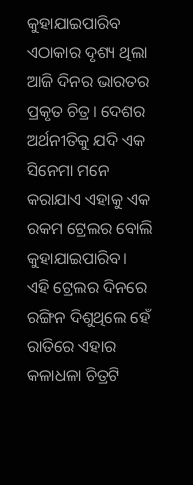କୁହାଯାଇପାରିବ ଏଠାକାର ଦୃଶ୍ୟ ଥିଲା ଆଜି ଦିନର ଭାରତର ପ୍ରକୃତ ଚିତ୍ର। ଦେଶର ଅର୍ଥନୀତିକୁ ଯଦି ଏକ ସିନେମା ମନେ କରାଯାଏ ଏହାକୁ ଏକ ରକମ ଟ୍ରେଲର ବୋଲି କୁହାଯାଇପାରିବ। ଏହି ଟ୍ରେଲର ଦିନରେ ରଙ୍ଗିନ ଦିଶୁଥିଲେ ହେଁ ରାତିରେ ଏହାର କଳାଧଳା ଚିତ୍ରଟି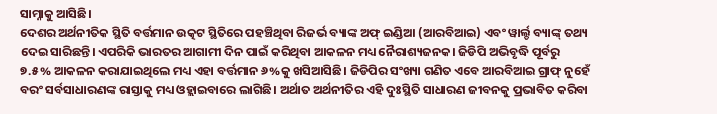ସାମ୍ନାକୁ ଆସିଛି।
ଦେଶର ଅର୍ଥନୀତିକ ସ୍ଥିତି ବର୍ତ୍ତମାନ ଉତ୍କଟ ସ୍ଥିତିରେ ପହଞ୍ଚିଥିବା ରିଜର୍ଭ ବ୍ୟାଙ୍କ ଅଫ୍ ଇଣ୍ଡିଆ (ଆରବିଆଇ) ଏବଂ ୱାର୍ଲ୍ଡ ବ୍ୟାଙ୍କ୍ ତଥ୍ୟ ଦେଇ ସାରିଛନ୍ତି। ଏପରିକି ଭାରତର ଆଗାମୀ ଦିନ ପାଇଁ କରିଥିବା ଆକଳନ ମଧ୍ୟ ନୈରାଶ୍ୟଜନକ। ଜିଡିପି ଅଭିବୃଦ୍ଧି ପୂର୍ବରୁ ୭.୫% ଆକଳନ କରାଯାଇଥିଲେ ମଧ୍ୟ ଏହା ବର୍ତ୍ତମାନ ୬%କୁ ଖସିଆସିଛି। ଜିଡିପିର ସଂଖ୍ୟା ଗଣିତ ଏବେ ଆରବିଆଇ ଗ୍ରାଫ୍ ନୁହେଁ ବରଂ ସର୍ବସାଧାରଣଙ୍କ ରାସ୍ତାକୁ ମଧ୍ୟ ଓହ୍ଲାଇବାରେ ଲାଗିଛି। ଅର୍ଥାତ ଅର୍ଥନୀତିର ଏହି ଦୁଃସ୍ଥିତି ସାଧାରଣ ଜୀବନକୁ ପ୍ରଭାବିତ କରିବା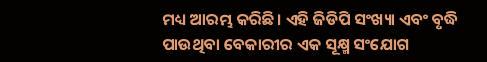ମଧ୍ୟ ଆରମ୍ଭ କରିଛି। ଏହି ଜିଡିପି ସଂଖ୍ୟା ଏବଂ ବୃଦ୍ଧି ପାଉଥିବା ବେକାରୀର ଏକ ସୂକ୍ଷ୍ମ ସଂଯୋଗ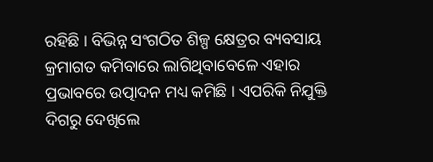ରହିଛି । ବିଭିନ୍ନ ସଂଗଠିତ ଶିଳ୍ପ କ୍ଷେତ୍ରର ବ୍ୟବସାୟ କ୍ରମାଗତ କମିବାରେ ଲାଗିଥିବାବେଳେ ଏହାର ପ୍ରଭାବରେ ଉତ୍ପାଦନ ମଧ୍ୟ କମିଛି । ଏପରିକି ନିଯୁକ୍ତି ଦିଗରୁ ଦେଖିଲେ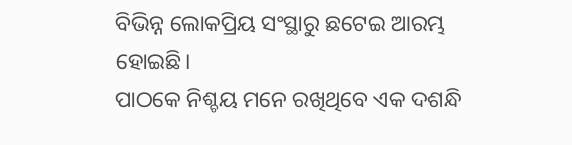ବିଭିନ୍ନ ଲୋକପ୍ରିୟ ସଂସ୍ଥାରୁ ଛଟେଇ ଆରମ୍ଭ ହୋଇଛି।
ପାଠକେ ନିଶ୍ଚୟ ମନେ ରଖିଥିବେ ଏକ ଦଶନ୍ଧି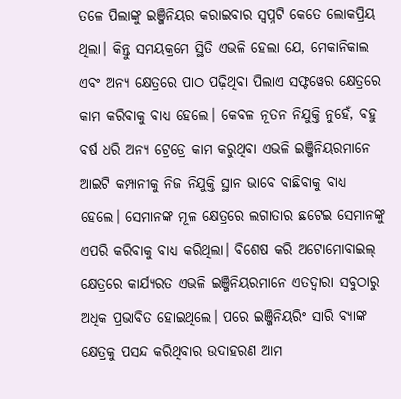ତଳେ ପିଲାଙ୍କୁ ଇଞ୍ଜିନିୟର କରାଇବାର ସ୍ୱପ୍ନଟି କେତେ ଲୋକପ୍ରିୟ ଥିଲା। କିନ୍ତୁ ସମୟକ୍ରମେ ସ୍ଥିତି ଏଭଳି ହେଲା ଯେ, ମେକାନିକାଲ ଏବଂ ଅନ୍ୟ କ୍ଷେତ୍ରରେ ପାଠ ପଢ଼ିଥିବା ପିଲାଏ ସଫ୍ଟୱେର କ୍ଷେତ୍ରରେ କାମ କରିବାକୁ ବାଧ୍ୟ ହେଲେ। କେବଳ ନୂତନ ନିଯୁକ୍ତି ନୁହେଁ, ବହୁ ବର୍ଷ ଧରି ଅନ୍ୟ ଟ୍ରେଡ୍ରେ କାମ କରୁଥିବା ଏଭଳି ଇଞ୍ଜିନିୟରମାନେ ଆଇଟି କମ୍ପାନୀକୁ ନିଜ ନିଯୁକ୍ତି ସ୍ଥାନ ଭାବେ ବାଛିବାକୁ ବାଧ୍ୟ ହେଲେ। ସେମାନଙ୍କ ମୂଳ କ୍ଷେତ୍ରରେ ଲଗାତାର ଛଟେଇ ସେମାନଙ୍କୁ ଏପରି କରିବାକୁ ବାଧ୍ୟ କରିଥିଲା। ବିଶେଷ କରି ଅଟୋମୋବାଇଲ୍ କ୍ଷେତ୍ରରେ କାର୍ଯ୍ୟରତ ଏଭଳି ଇଞ୍ଜିନିୟରମାନେ ଏତଦ୍ୱାରା ସବୁଠାରୁ ଅଧିକ ପ୍ରଭାବିତ ହୋଇଥିଲେ। ପରେ ଇଞ୍ଜିନିୟରିଂ ସାରି ବ୍ୟାଙ୍କ କ୍ଷେତ୍ରକୁ ପସନ୍ଦ କରିଥିବାର ଉଦାହରଣ ଆମ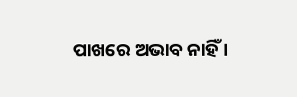ପାଖରେ ଅଭାବ ନାହିଁ ।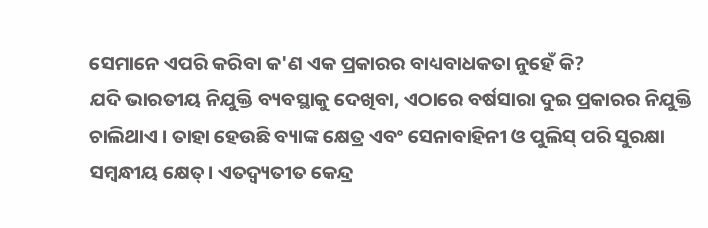ସେମାନେ ଏପରି କରିବା କ'ଣ ଏକ ପ୍ରକାରର ବାଧ୍ୟବାଧକତା ନୁହେଁ କି?
ଯଦି ଭାରତୀୟ ନିଯୁକ୍ତି ବ୍ୟବସ୍ଥାକୁ ଦେଖିବା, ଏଠାରେ ବର୍ଷସାରା ଦୁଇ ପ୍ରକାରର ନିଯୁକ୍ତି ଚାଲିଥାଏ । ତାହା ହେଉଛି ବ୍ୟାଙ୍କ କ୍ଷେତ୍ର ଏବଂ ସେନାବାହିନୀ ଓ ପୁଲିସ୍ ପରି ସୁରକ୍ଷା ସମ୍ୱନ୍ଧୀୟ କ୍ଷେତ୍। ଏତଦ୍ବ୍ୟତୀତ କେନ୍ଦ୍ର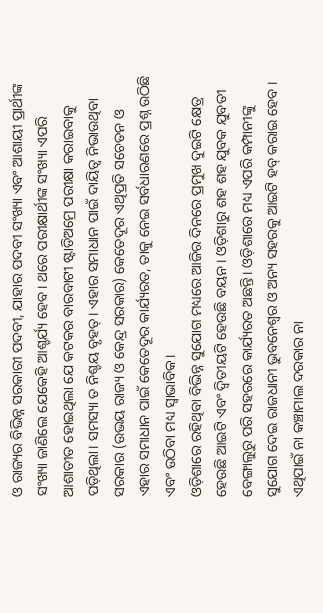ଓ ରାଜ୍ୟର ବିଭିନ୍ନ ସରକାରୀ ପଦବୀ, ଯାହାର ପଦବୀ ସଂଖ୍ୟା ଏବଂ ଆଶାୟୀ ପ୍ରାର୍ଥୀଙ୍କ ସଂଖ୍ୟା ଜାଣିଲେ ଯେକେହି ଆଶ୍ଚର୍ଯ୍ୟ ହେବ। ଥରେ ପରୀକ୍ଷାର୍ଥୀଙ୍କ ସଂଖ୍ୟା ଏପରି ଆଶାତୀତ ହୋଇଥିଲା ଯେ କଟକର ବାରବାଟୀ ଷ୍ଟାଡିଅମ୍ରେ ପରୀକ୍ଷା କରାଇବାକୁ ପଡ଼ିଥିଲା। ସମସ୍ୟା ତ ନିଶ୍ଚୟ ବୃହତ୍। ଏହାର ସମାଧାନ ପାଇଁ ଦାୟିତ୍ୱ ନିଭାଉଥିବା ସରକାର (ଉଭୟ ରାଜ୍ୟ ଓ କେନ୍ଦ୍ର ସରକାର) କେତେଦୂର ଏଥିପ୍ରତି ସଚେତନ ଓ ଏହାର ସମାଧାନ ପାଇଁ କେତେଦୂର କାର୍ଯ୍ୟରତ, ତାକୁ ନେଇ ସର୍ବଧାରଣରେ ପ୍ରଶ୍ନ ଉଠିଛି ଏବଂ ଉଠିବା ମଧ୍ୟ ସ୍ୱାଭାବିକ।
ଓଡ଼ିଶାରେ ରହିଥିବା ବିଭିନ୍ନ ସୁଯୋଗ ମଧ୍ୟରେ ଆଜିର ଦିନରେ ପ୍ରମୁଖ ଦୁଇଟି କ୍ଷେତ୍ର ହେଉଛି ଆଇଟି ଏବଂ ଦ୍ୱିତୀୟଟି ହେଉଛି ବୟନ । ଓଡ଼ିଶାରୁ ଶହ ଶହ ଯୁବକ ଯୁବତୀ ବେଙ୍ଗାଲୁରୁ ପରି ସହରରେ କାର୍ଯ୍ୟରତ ଅଛନ୍ତି। ଓଡ଼ିଶାରେ ମଧ୍ୟ ଏପରି କମ୍ପାନୀଙ୍କୁ ସୁଯୋଗ ଦେଇ ରାଜଧାନୀ ଭୁବନେଶ୍ୱର ଓ ଅନ୍ୟ ସହରକୁ ଆଇଟି ହବ୍ କରାଇ ହେବ । ଏଥିପାଇଁ ନା କଞ୍ଚାମାଲ ଦରକାର ନା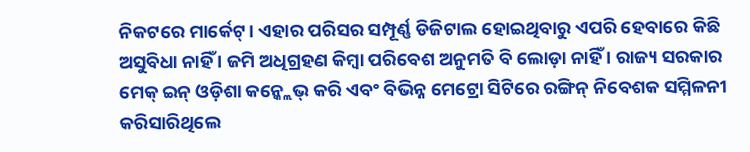ନିକଟରେ ମାର୍କେଟ୍। ଏହାର ପରିସର ସମ୍ପୂର୍ଣ୍ଣ ଡିଜିଟାଲ ହୋଇଥିବାରୁ ଏପରି ହେବାରେ କିଛି ଅସୁବିଧା ନାହିଁ । ଜମି ଅଧିଗ୍ରହଣ କିମ୍ୱା ପରିବେଶ ଅନୁମତି ବି ଲୋଡ଼ା ନାହିଁ । ରାଜ୍ୟ ସରକାର ମେକ୍ ଇନ୍ ଓଡ଼ିଶା କନ୍କ୍ଲେଭ୍ କରି ଏବଂ ବିଭିନ୍ନ ମେଟ୍ରୋ ସିଟିରେ ରଙ୍ଗିନ୍ ନିବେଶକ ସମ୍ମିଳନୀ କରିସାରିଥିଲେ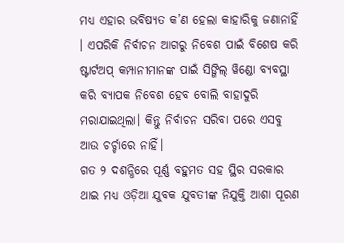ମଧ୍ୟ ଏହାର ଭବିଷ୍ୟତ କ’ଣ ହେଲା କାହାରିକୁ ଜଣାନାହିଁ । ଏପରିକି ନିର୍ବାଚନ ଆଗରୁ ନିବେଶ ପାଇଁ ବିଶେଷ କରି ଷ୍ଟାର୍ଟଅପ୍ କମ୍ପାନୀମାନଙ୍କ ପାଇଁ ସିଙ୍ଗିଲ୍ ୱିଣ୍ଡୋ ବ୍ୟବସ୍ଥା କରି ବ୍ୟାପକ ନିବେଶ ହେବ ବୋଲି ବାହାଦୁରି ମରାଯାଇଥିଲା। କିନ୍ତୁ ନିର୍ବାଚନ ସରିବା ପରେ ଏସବୁ ଆଉ ଚର୍ଚ୍ଚାରେ ନାହିଁ।
ଗତ ୨ ଦଶନ୍ଧିରେ ପୂର୍ଣ୍ଣ ବହୁମତ ସହ ସ୍ଥିର ସରକାର ଥାଇ ମଧ୍ୟ ଓଡ଼ିଆ ଯୁବକ ଯୁବତୀଙ୍କ ନିଯୁକ୍ତି ଆଶା ପୂରଣ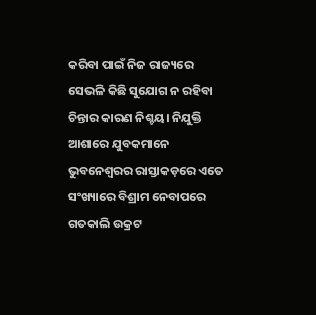କରିବା ପାଇଁ ନିଜ ରାଜ୍ୟରେ ସେଭଳି କିଛି ସୁଯୋଗ ନ ରହିବା ଚିନ୍ତାର କାରଣ ନିଶ୍ଚୟ। ନିଯୁକ୍ତି ଆଶାରେ ଯୁବକମାନେ ଭୁବନେଶ୍ୱରର ରାସ୍ତାକଡ଼ରେ ଏତେ ସଂଖ୍ୟାରେ ବିଶ୍ରାମ ନେବାପରେ ଗତକାଲି ଉକ୍ରଟ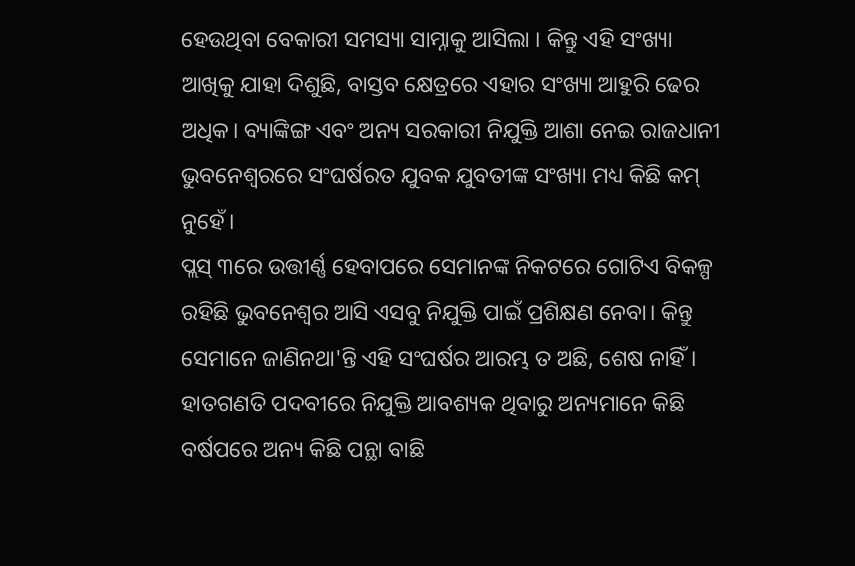ହେଉଥିବା ବେକାରୀ ସମସ୍ୟା ସାମ୍ନାକୁ ଆସିଲା । କିନ୍ତୁ ଏହି ସଂଖ୍ୟା ଆଖିକୁ ଯାହା ଦିଶୁଛି, ବାସ୍ତବ କ୍ଷେତ୍ରରେ ଏହାର ସଂଖ୍ୟା ଆହୁରି ଢେର ଅଧିକ। ବ୍ୟାଙ୍କିଙ୍ଗ ଏବଂ ଅନ୍ୟ ସରକାରୀ ନିଯୁକ୍ତି ଆଶା ନେଇ ରାଜଧାନୀ ଭୁବନେଶ୍ୱରରେ ସଂଘର୍ଷରତ ଯୁବକ ଯୁବତୀଙ୍କ ସଂଖ୍ୟା ମଧ୍ୟ କିଛି କମ୍ ନୁହେଁ।
ପ୍ଲସ୍ ୩ରେ ଉତ୍ତୀର୍ଣ୍ଣ ହେବାପରେ ସେମାନଙ୍କ ନିକଟରେ ଗୋଟିଏ ବିକଳ୍ପ ରହିଛି ଭୁବନେଶ୍ୱର ଆସି ଏସବୁ ନିଯୁକ୍ତି ପାଇଁ ପ୍ରଶିକ୍ଷଣ ନେବା। କିନ୍ତୁ ସେମାନେ ଜାଣିନଥା'ନ୍ତି ଏହି ସଂଘର୍ଷର ଆରମ୍ଭ ତ ଅଛି, ଶେଷ ନାହିଁ। ହାତଗଣତି ପଦବୀରେ ନିଯୁକ୍ତି ଆବଶ୍ୟକ ଥିବାରୁ ଅନ୍ୟମାନେ କିଛି ବର୍ଷପରେ ଅନ୍ୟ କିଛି ପନ୍ଥା ବାଛି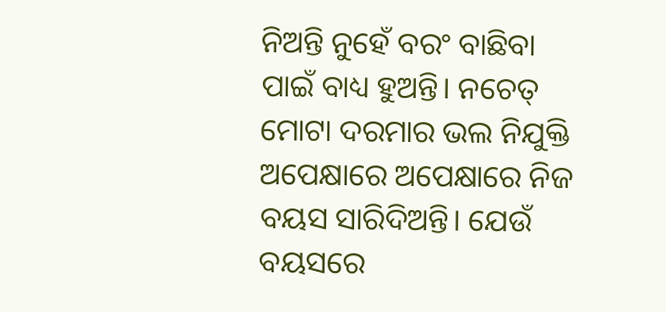ନିଅନ୍ତି ନୁହେଁ ବରଂ ବାଛିବା ପାଇଁ ବାଧ୍ୟ ହୁଅନ୍ତି। ନଚେତ୍ ମୋଟା ଦରମାର ଭଲ ନିଯୁକ୍ତି ଅପେକ୍ଷାରେ ଅପେକ୍ଷାରେ ନିଜ ବୟସ ସାରିଦିଅନ୍ତି। ଯେଉଁ ବୟସରେ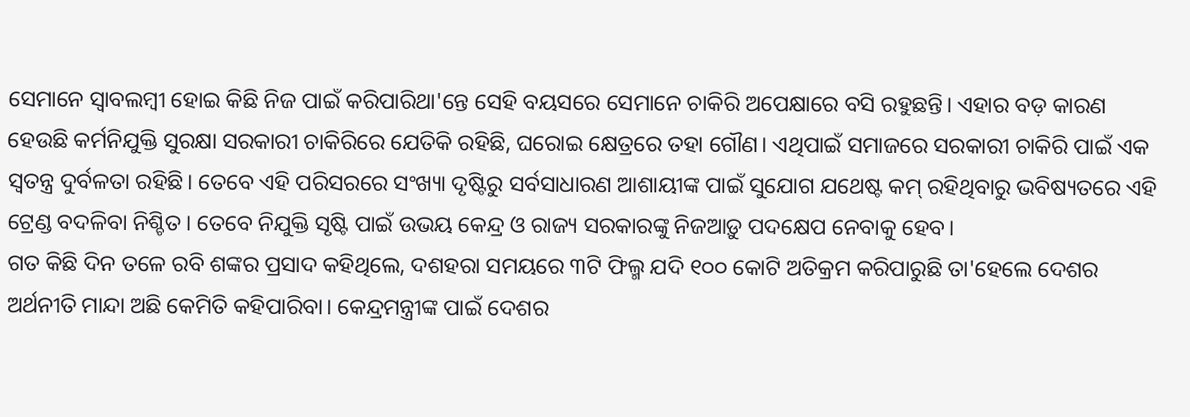ସେମାନେ ସ୍ୱାବଲମ୍ୱୀ ହୋଇ କିଛି ନିଜ ପାଇଁ କରିପାରିଥା'ନ୍ତେ ସେହି ବୟସରେ ସେମାନେ ଚାକିରି ଅପେକ୍ଷାରେ ବସି ରହୁଛନ୍ତି। ଏହାର ବଡ଼ କାରଣ ହେଉଛି କର୍ମନିଯୁକ୍ତି ସୁରକ୍ଷା ସରକାରୀ ଚାକିରିରେ ଯେତିକି ରହିଛି, ଘରୋଇ କ୍ଷେତ୍ରରେ ତହା ଗୌଣ। ଏଥିପାଇଁ ସମାଜରେ ସରକାରୀ ଚାକିରି ପାଇଁ ଏକ ସ୍ୱତନ୍ତ୍ର ଦୁର୍ବଳତା ରହିଛି। ତେବେ ଏହି ପରିସରରେ ସଂଖ୍ୟା ଦୃଷ୍ଟିରୁ ସର୍ବସାଧାରଣ ଆଶାୟୀଙ୍କ ପାଇଁ ସୁଯୋଗ ଯଥେଷ୍ଟ କମ୍ ରହିଥିବାରୁ ଭବିଷ୍ୟତରେ ଏହି ଟ୍ରେଣ୍ଡ ବଦଳିବା ନିଶ୍ଚିତ। ତେବେ ନିଯୁକ୍ତି ସୃଷ୍ଟି ପାଇଁ ଉଭୟ କେନ୍ଦ୍ର ଓ ରାଜ୍ୟ ସରକାରଙ୍କୁ ନିଜଆଡ଼ୁ ପଦକ୍ଷେପ ନେବାକୁ ହେବ।
ଗତ କିଛି ଦିନ ତଳେ ରବି ଶଙ୍କର ପ୍ରସାଦ କହିଥିଲେ, ଦଶହରା ସମୟରେ ୩ଟି ଫିଲ୍ମ ଯଦି ୧୦୦ କୋଟି ଅତିକ୍ରମ କରିପାରୁଛି ତା'ହେଲେ ଦେଶର ଅର୍ଥନୀତି ମାନ୍ଦା ଅଛି କେମିତି କହିପାରିବା। କେନ୍ଦ୍ରମନ୍ତ୍ରୀଙ୍କ ପାଇଁ ଦେଶର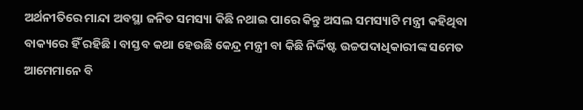ଅର୍ଥନୀତିରେ ମାନ୍ଦା ଅବସ୍ଥା ଜନିତ ସମସ୍ୟା କିଛି ନଥାଇ ପାରେ କିନ୍ତୁ ଅସଲ ସମସ୍ୟାଟି ମନ୍ତ୍ରୀ କହିଥିବା ବାକ୍ୟରେ ହିଁ ରହିଛି । ବାସ୍ତବ କଥା ହେଉଛି କେନ୍ଦ୍ର ମନ୍ତ୍ରୀ ବା କିଛି ନିର୍ଦ୍ଦିଷ୍ଟ ଉଚ୍ଚପଦାଧିକାରୀଙ୍କ ସମେତ ଆମେମାନେ ବି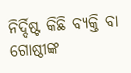ନିର୍ଦ୍ଦିଷ୍ଟ କିଛି ବ୍ୟକ୍ତି ବା ଗୋଷ୍ଠୀଙ୍କ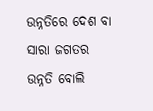ଉନ୍ନତିରେ ଦେଶ ବା ସାରା ଜଗତର ଉନ୍ନତି ବୋଲି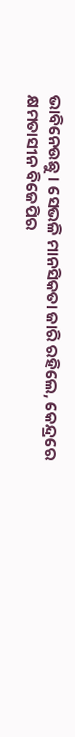ଭାବିନେଉଛୁ । ସେଭଳି ମାନସିକତା ଜାରି ରହିଲେ, କେନ୍ଦ୍ରରେ କ୍ଷମତାସୀନ ବିଜେପିର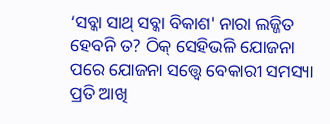‘ସବ୍କା ସାଥ୍ ସବ୍କା ବିକାଶ' ନାରା ଲଜ୍ଜିତ ହେବନି ତ? ଠିକ୍ ସେହିଭଳି ଯୋଜନା ପରେ ଯୋଜନା ସତ୍ତ୍ୱେ ବେକାରୀ ସମସ୍ୟା ପ୍ରତି ଆଖି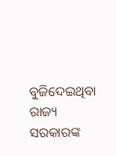ବୁଜିଦେଇଥିବା ରାଜ୍ୟ ସରକାରଙ୍କ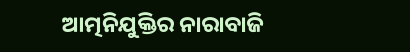ଆତ୍ମନିଯୁକ୍ତିର ନାରାବାଜି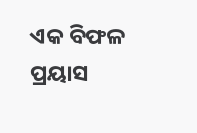ଏକ ବିଫଳ ପ୍ରୟାସ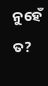ନୁହେଁ ତ?